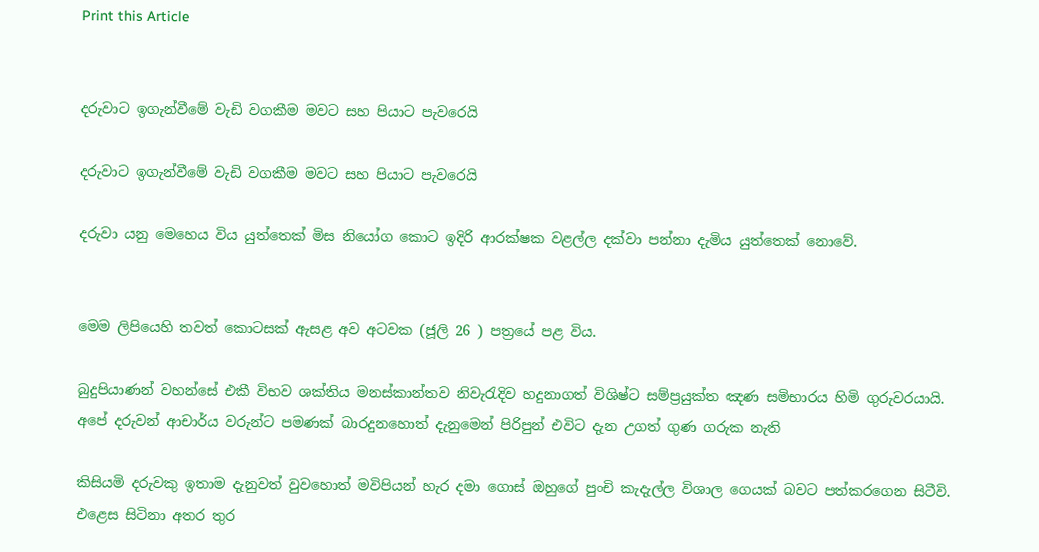Print this Article


දරුවාට ඉගැන්වීමේ වැඩි වගකීම මවට සහ පියාට පැවරෙයි

දරුවාට ඉගැන්වීමේ වැඩි වගකීම මවට සහ පියාට පැවරෙයි

දරුවා යනු මෙහෙය විය යුත්තෙක් මිස නියෝග කොට ඉදිරි ආරක්ෂක වළල්ල දක්වා පන්නා දැමිය යුත්තෙක් නොවේ.


මෙම ලිපියෙහි තවත් කොටසක් ඇසළ අව අටවක (ජූලි 26 ) පත්‍රයේ පළ විය.

බුදුපියාණන් වහන්සේ එකී විභව ශක්තිය මනස්කාන්තව නිවැරැදිව හදුනාගත් විශිෂ්ට සම්ප්‍රයුක්ත ඤණ සමිභාරය හිමි ගුරුවරයායි. අපේ දරුවන් ආචාර්ය වරුන්ට පමණක් බාරදුනහොත් දැනුමෙන් පිරිපුන් එවිට දැන උගත් ගුණ ගරුක නැති

කිසියමි දරුවකු ඉතාම දැනුවත් වුවහොත් මවිපියන් හැර දමා ගොස් ඔහුගේ පුංචි කැදැල්ල විශාල ගෙයක් බවට පත්කරගෙන සිටීවි. එළෙස සිටිනා අතර තුර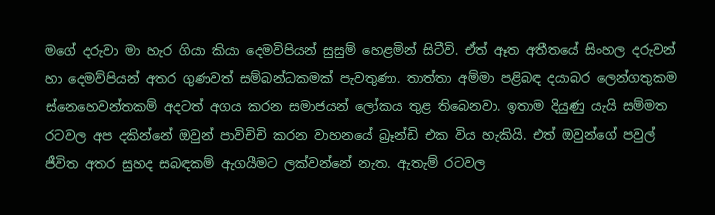මගේ දරුවා මා හැර ගියා කියා දෙමවිපියන් සුසුම් හෙළමින් සිටීවි. ඒත් ඈත අතීතයේ සිංහල දරුවන් හා දෙමව්පියන් අතර ගුණවත් සම්බන්ධකමක් පැවතුණා. තාත්තා අම්මා පළිබඳ දයාබර ලෙන්ගතුකම ස්නෙහෙවන්තකම් අදටත් අගය කරන සමාජයන් ලෝකය තුළ තිබෙනවා. ඉතාම දියුණු යැයි සම්මත රටවල අප දකින්නේ ඔවුන් පාවිචිචි කරන වාහනයේ බ්‍රෑන්ඩි එක විය හැකියි. එත් ඔවුන්ගේ පවුල් ජීවිත අතර සුහද සබඳකම් ඇගයීමට ලක්වන්නේ නැත. ඇතැම් රටවල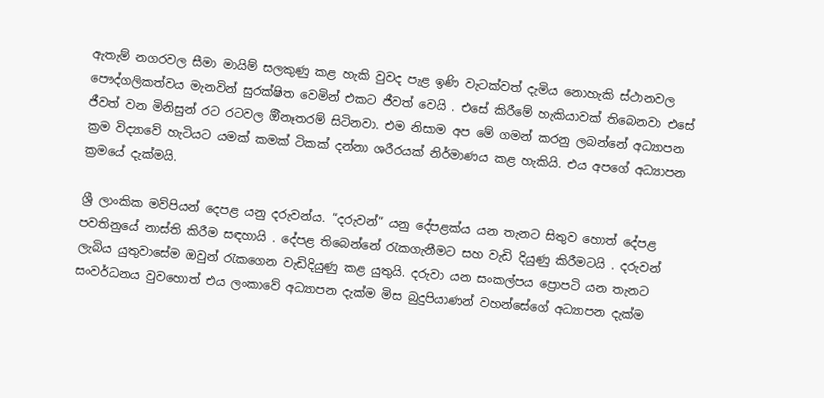ඇතැම් නගරවල සීමා මායිම් සලකුණු කළ හැකි වුවද පැළ ඉණි වැටක්වත් දැමිය නොහැකි ස්ථානවල පෞද්ගලිකත්වය මැනවින් සුරක්ෂිත වෙමින් එකට ජීවත් වෙයි . එසේ කිරීමේ හැකියාවක් තිබෙනවා එසේ ජීවත් වන මිනිසුන් රට රටවල ඕිනෑතරම් සිටිනවා. එම නිසාම අප මේ ගමන් කරනු ලබන්නේ අධ්‍යාපන ක්‍රම විද්‍යාවේ හැටියට යමක් කමක් ටිකක් දන්නා ශරීරයක් නිර්මාණය කළ හැකියි. එය අපගේ අධ්‍යාපන ක්‍රමයේ දැක්මයි.

ශ්‍රී ලාංකික මව්පියන් දෙපළ යනු දරුවන්ය. “දරුවන්” යනු දේපළක්ය යන තැනට සිතුව හොත් දේපළ පවතිනුයේ නාස්ති කිරීම සඳහායි . දේපළ තිබෙන්නේ රැකගැනීමට සහ වැඩි දියුණු කිරීමටයි . දරුවන් ලැබිය යුතුවාසේම ඔවුන් රැකගෙන වැඩිදියුණු කළ යුතුයි. දරුවා යන සංකල්පය ප්‍රොපටි යන තැනට සංවර්ධනය වුවහොත් එය ලංකාවේ අධ්‍යාපන දැක්ම මිස බුදුපියාණන් වහන්සේගේ අධ්‍යාපන දැක්ම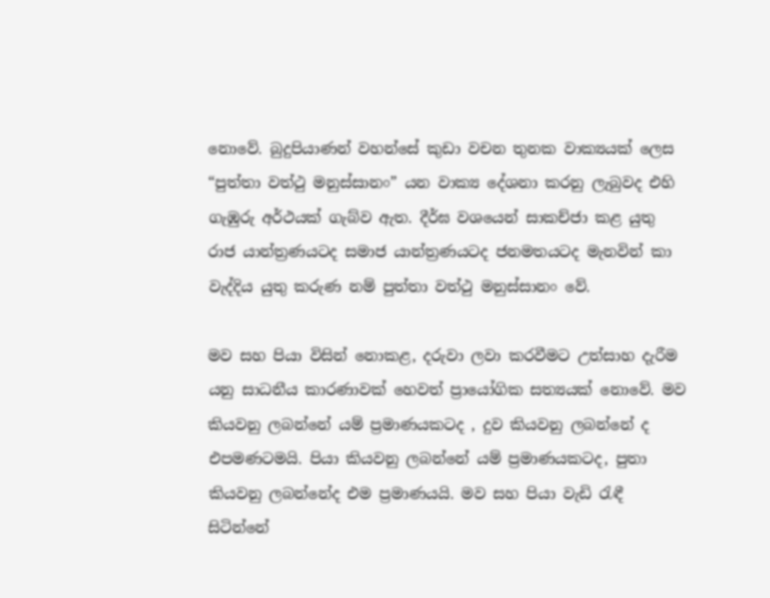නොවේ. බුදුපියාණන් වහන්සේ කුඩා වචන තුනක වාක්‍යයක් ලෙස “පුත්තා වත්ථු මනුස්සානං” යන වාක්‍ය දේශනා කරනු ලැබුවද එහි ගැඹුරු අර්ථයක් ගැබ්ව ඇත. දීර්ඝ වශයෙන් සාකච්ජා කළ යුතු රාජ යාන්ත්‍රණයටද සමාජ යාන්ත්‍රණයටද ජනමතයටද මැනවින් කා වැද්දිය යුතු කරුණ නම් පුත්තා වත්ථු මනුස්සානං වේ.

මව සහ පියා විසින් නොකළ, දරුවා ලවා කරවීමට උත්සාහ දැරීම යනු සාධනීය කාරණාවක් හෙවත් ප්‍රායෝගික සත්‍යයක් නොවේ. මව කියවනු ලබන්නේ යම් ප්‍රමාණයකටද , දුව කියවනු ලබන්නේ ද එපමණටමයි. පියා කියවනු ලබන්නේ යම් ප්‍රමාණයකටද, පුතා කියවනු ලබන්නේද එම ප්‍රමාණයයි. මව සහ පියා වැඩි රැඳී සිටින්නේ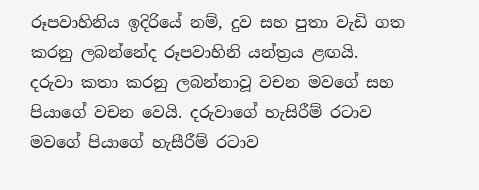රූපවාහිනිය ඉදිරියේ නම්, දුව සහ පුතා වැඩි ගත කරනු ලබන්නේද රූපවාහිනි යන්ත්‍රය ළඟයි. දරුවා කතා කරනු ලබන්නාවූ වචන මවගේ සහ පියාගේ වචන වෙයි. දරුවාගේ හැසිරීම් රටාව මවගේ පියාගේ හැසීරීම් රටාව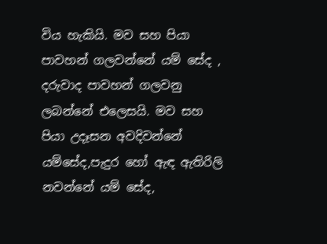විය හැකියි. මව සහ පියා පාවහන් ගලවන්නේ යම් සේද , දරුවාද පාවහන් ගලවනු ලබන්නේ එලෙසයි. මව සහ පියා උදෑසන අවදිවන්නේ යම්සේද,පැදුර හෝ ඇඳ ඇතිරිලි නවන්නේ යම් සේද,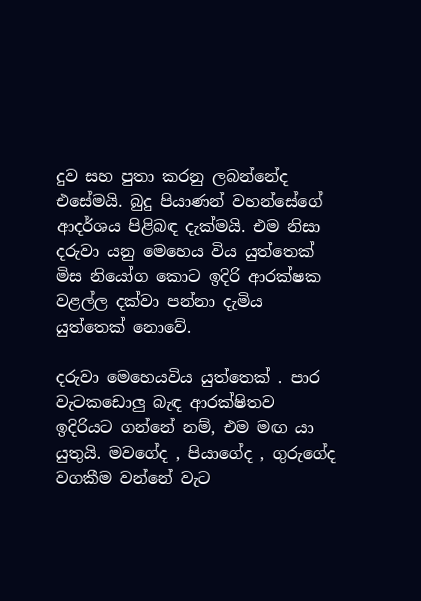දුව සහ පුතා කරනු ලබන්නේද එසේමයි. බුදු පියාණන් වහන්සේගේ ආදර්ශය පිළිබඳ දැක්මයි. එම නිසා දරුවා යනු මෙහෙය විය යුත්තෙක් මිස නියෝග කොට ඉදිරි ආරක්ෂක වළල්ල දක්වා පන්නා දැමිය යුත්තෙක් නොවේ.

දරුවා මෙහෙයවිය යුත්තෙක් . පාර වැටකඩොලු බැඳ ආරක්ෂිතව ඉදිරියට ගන්නේ නම්, එම මඟ යා යුතුයි. මවගේද , පියාගේද , ගුරුගේද වගකීම වන්නේ වැට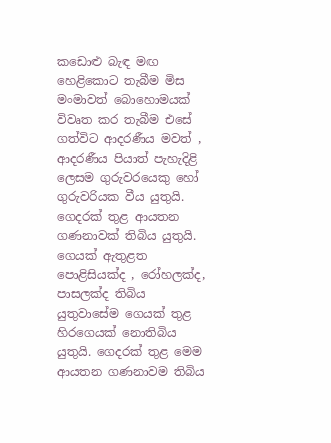කඩොළු බැඳ මඟ හෙළිකොට තැබීම මිස මංමාවත් බොහොමයක් විවෘත කර තැබීම එසේ ගත්විට ආදරණීය මවත් , ආදරණීය පියාත් පැහැදිළි ලෙසම ගුරුවරයෙකු හෝ ගුරුවරියක වීය යුතුයි. ගෙදරක් තුළ ආයතන ගණනාවක් තිබිය යුතුයි. ගෙයක් ඇතුළත පොළිසියක්ද , රෝහලක්ද, පාසලක්ද තිබිය යුතුවාසේම ගෙයක් තුළ හිරගෙයක් නොතිබිය යුතුයි. ගෙදරක් තුළ මෙම ආයතන ගණනාවම තිබිය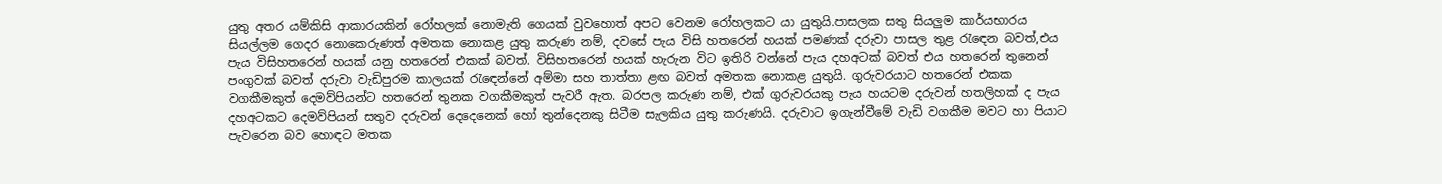යුතු අතර යම්කිසි ආකාරයකින් රෝහලක් නොමැති ගෙයක් වුවහොත් අපට වෙනම රෝහලකට යා යුතුයි.පාසලක සතු සියලුම කාර්යභාරය සියල්ලම ගෙදර නොකෙරුණත් අමතක නොකළ යුතු කරුණ නම්, දවසේ පැය විසි හතරෙන් හයක් පමණක් දරුවා පාසල තුළ රැඳෙන බවත්,එය පැය විසිහතරෙන් හයක් යනු හතරෙන් එකක් බවත්. විසිහතරෙන් හයක් හැරුන විට ඉතිරි වන්නේ පැය දහඅටක් බවත් එය හතරෙන් තුනෙන් පංගුවක් බවත් දරුවා වැඩිපුරම කාලයක් රැඳෙන්නේ අම්මා සහ තාත්තා ළඟ බවත් අමතක නොකළ යුතුයි. ගුරුවරයාට හතරෙන් එකක වගකීමකුත් දෙමව්පියන්ට හතරෙන් තුනක වගකීමකුත් පැවරී ඇත. බරපල කරුණ නම්, එක් ගුරුවරයකු පැය හයටම දරුවන් හතලිහක් ද පැය දහඅටකට දෙමව්පියන් සතුව දරුවන් දෙදෙනෙක් හෝ තුන්දෙනකු සිටීම සැලකිය යුතු කරුණයි. දරුවාට ඉගැන්වීමේ වැඩි වගකීම මවට හා පියාට පැවරෙන බව හොඳට මතක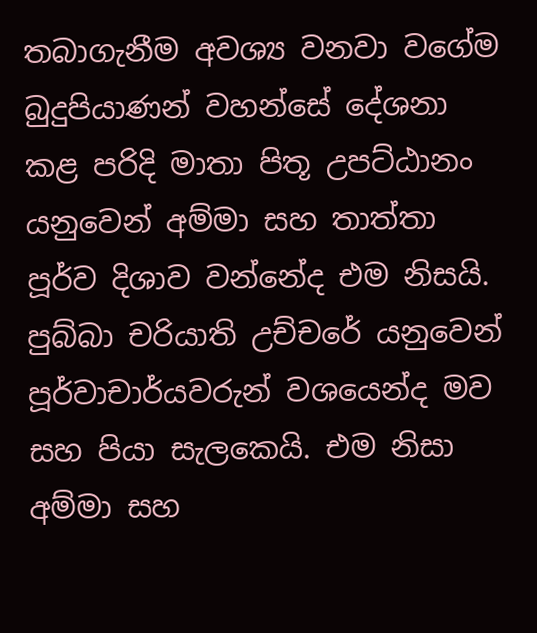තබාගැනීම අවශ්‍ය වනවා වගේම බුදුපියාණන් වහන්සේ දේශනා කළ පරිදි මාතා පිතූ උපට්ඨානං යනුවෙන් අම්මා සහ තාත්තා පූර්ව දිශාව වන්නේද එම නිසයි. පුබ්බා චරියාති උච්චරේ යනුවෙන් පූර්වාචාර්යවරුන් වශයෙන්ද මව සහ පියා සැලකෙයි. එම නිසා අම්මා සහ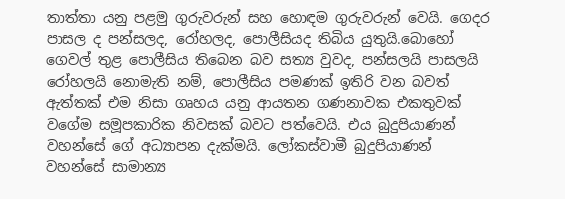තාත්තා යනු පළමු ගුරුවරුන් සහ හොඳම ගුරුවරුන් වෙයි. ගෙදර පාසල ද පන්සලද, රෝහලද, පොලීසියද තිබිය යුතුයි.බොහෝ ගෙවල් තුළ පොලීසිය තිබෙන බව සත්‍ය වුවද, පන්සලයි පාසලයි රෝහලයි නොමැති නම්, පොලීසිය පමණක් ඉතිරි වන බවත් ඇත්තක් එම නිසා ගෘහය යනු ආයතන ගණනාවක එකතුවක් වගේම සමූපකාරික නිවසක් බවට පත්වෙයි. එය බුදුපියාණන් වහන්සේ ගේ අධ්‍යාපන දැක්මයි. ලෝකස්වාමී බුදුපියාණන් වහන්සේ සාමාන්‍ය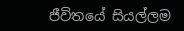ජීවිතයේ සියල්ලම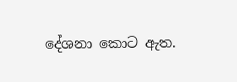දේශනා කොට ඇත.